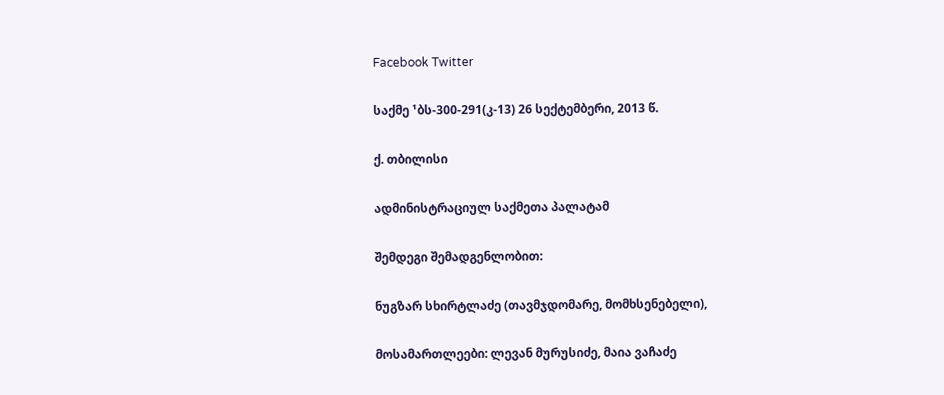Facebook Twitter

საქმე ¹ბს-300-291(კ-13) 26 სექტემბერი, 2013 წ.

ქ. თბილისი

ადმინისტრაციულ საქმეთა პალატამ

შემდეგი შემადგენლობით:

ნუგზარ სხირტლაძე (თავმჯდომარე, მომხსენებელი),

მოსამართლეები: ლევან მურუსიძე, მაია ვაჩაძე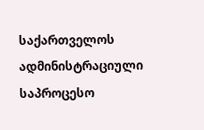საქართველოს ადმინისტრაციული საპროცესო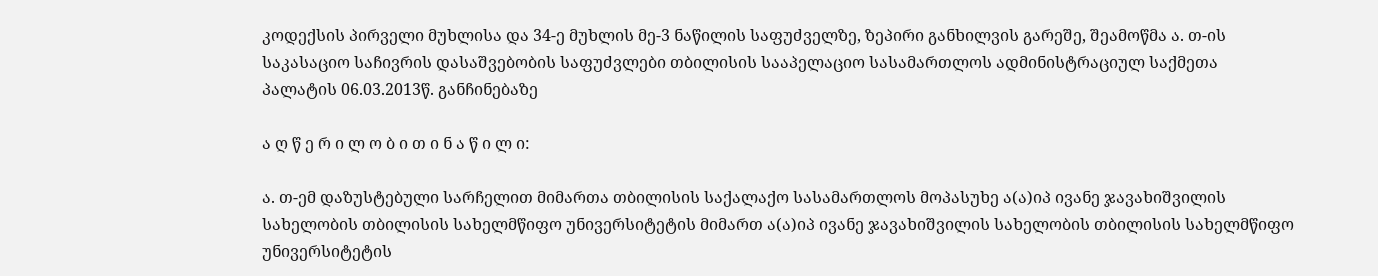კოდექსის პირველი მუხლისა და 34-ე მუხლის მე-3 ნაწილის საფუძველზე, ზეპირი განხილვის გარეშე, შეამოწმა ა. თ-ის საკასაციო საჩივრის დასაშვებობის საფუძვლები თბილისის სააპელაციო სასამართლოს ადმინისტრაციულ საქმეთა პალატის 06.03.2013წ. განჩინებაზე

ა ღ წ ე რ ი ლ ო ბ ი თ ი ნ ა წ ი ლ ი:

ა. თ-ემ დაზუსტებული სარჩელით მიმართა თბილისის საქალაქო სასამართლოს მოპასუხე ა(ა)იპ ივანე ჯავახიშვილის სახელობის თბილისის სახელმწიფო უნივერსიტეტის მიმართ ა(ა)იპ ივანე ჯავახიშვილის სახელობის თბილისის სახელმწიფო უნივერსიტეტის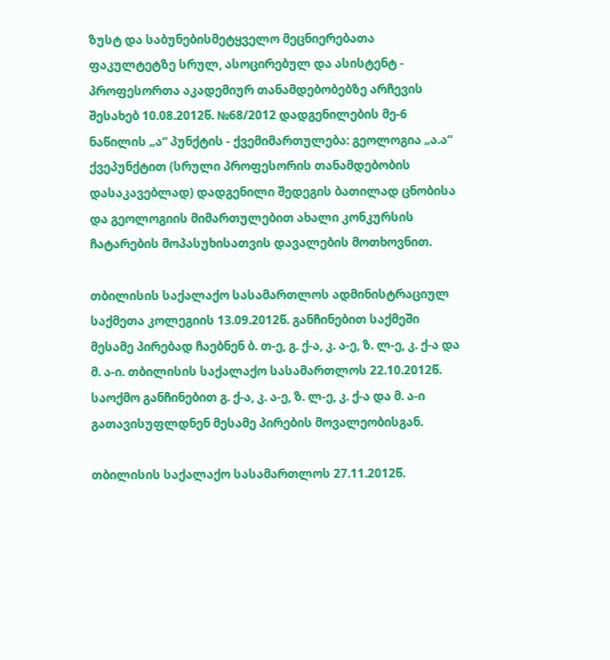ზუსტ და საბუნებისმეტყველო მეცნიერებათა ფაკულტეტზე სრულ, ასოცირებულ და ასისტენტ - პროფესორთა აკადემიურ თანამდებობებზე არჩევის შესახებ 10.08.2012წ. №68/2012 დადგენილების მე-6 ნაწილის „ა“ პუნქტის - ქვემიმართულება: გეოლოგია „ა.ა“ ქვეპუნქტით (სრული პროფესორის თანამდებობის დასაკავებლად) დადგენილი შედეგის ბათილად ცნობისა და გეოლოგიის მიმართულებით ახალი კონკურსის ჩატარების მოპასუხისათვის დავალების მოთხოვნით.

თბილისის საქალაქო სასამართლოს ადმინისტრაციულ საქმეთა კოლეგიის 13.09.2012წ. განჩინებით საქმეში მესამე პირებად ჩაებნენ ბ. თ-ე, გ. ქ-ა, კ. ა-ე, ზ. ლ-ე, კ. ქ-ა და მ. ა-ი. თბილისის საქალაქო სასამართლოს 22.10.2012წ. საოქმო განჩინებით გ. ქ-ა, კ. ა-ე, ზ. ლ-ე, კ. ქ-ა და მ. ა-ი გათავისუფლდნენ მესამე პირების მოვალეობისგან.

თბილისის საქალაქო სასამართლოს 27.11.2012წ.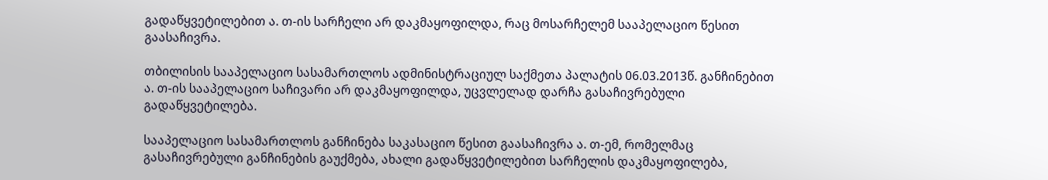გადაწყვეტილებით ა. თ-ის სარჩელი არ დაკმაყოფილდა, რაც მოსარჩელემ სააპელაციო წესით გაასაჩივრა.

თბილისის სააპელაციო სასამართლოს ადმინისტრაციულ საქმეთა პალატის 06.03.2013წ. განჩინებით ა. თ-ის სააპელაციო საჩივარი არ დაკმაყოფილდა, უცვლელად დარჩა გასაჩივრებული გადაწყვეტილება.

სააპელაციო სასამართლოს განჩინება საკასაციო წესით გაასაჩივრა ა. თ-ემ, რომელმაც გასაჩივრებული განჩინების გაუქმება, ახალი გადაწყვეტილებით სარჩელის დაკმაყოფილება,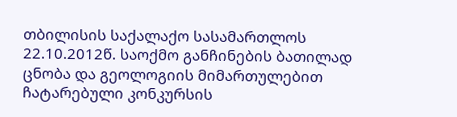თბილისის საქალაქო სასამართლოს 22.10.2012წ. საოქმო განჩინების ბათილად ცნობა და გეოლოგიის მიმართულებით ჩატარებული კონკურსის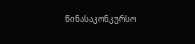წინასაკონკურსო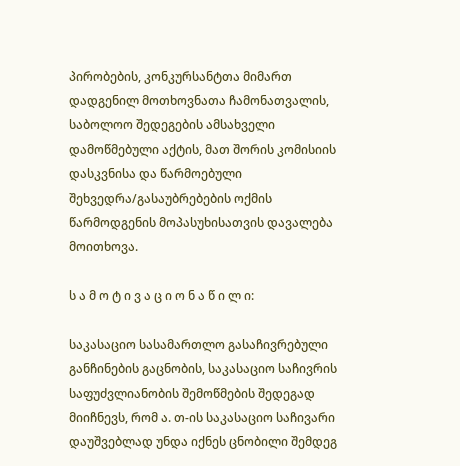პირობების, კონკურსანტთა მიმართ დადგენილ მოთხოვნათა ჩამონათვალის, საბოლოო შედეგების ამსახველი დამოწმებული აქტის, მათ შორის კომისიის დასკვნისა და წარმოებული შეხვედრა/გასაუბრებების ოქმის წარმოდგენის მოპასუხისათვის დავალება მოითხოვა.

ს ა მ ო ტ ი ვ ა ც ი ო ნ ა წ ი ლ ი:

საკასაციო სასამართლო გასაჩივრებული განჩინების გაცნობის, საკასაციო საჩივრის საფუძვლიანობის შემოწმების შედეგად მიიჩნევს, რომ ა. თ-ის საკასაციო საჩივარი დაუშვებლად უნდა იქნეს ცნობილი შემდეგ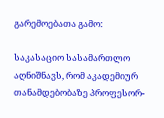გარემოებათა გამო:

საკასაციო სასამართლო აღნიშნავს, რომ აკადემიურ თანამდებობაზე პროფესორ-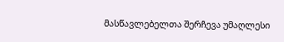მასწავლებელთა შერჩევა უმაღლესი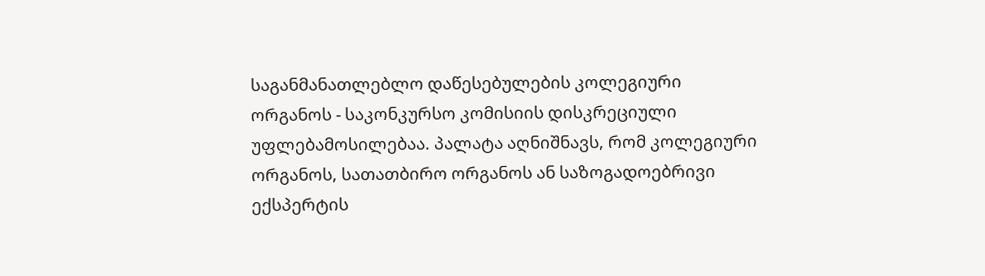საგანმანათლებლო დაწესებულების კოლეგიური ორგანოს - საკონკურსო კომისიის დისკრეციული უფლებამოსილებაა. პალატა აღნიშნავს, რომ კოლეგიური ორგანოს, სათათბირო ორგანოს ან საზოგადოებრივი ექსპერტის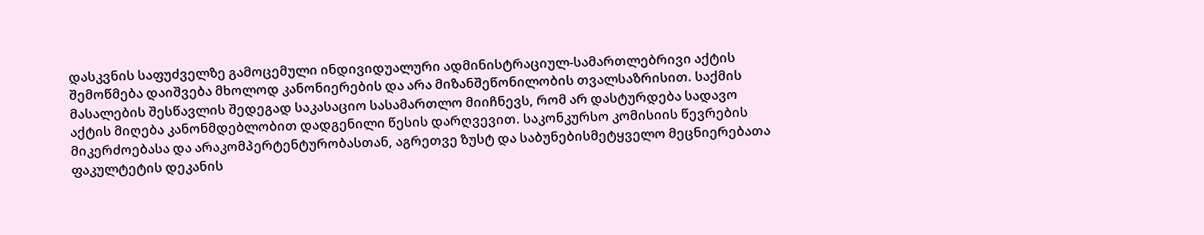დასკვნის საფუძველზე გამოცემული ინდივიდუალური ადმინისტრაციულ-სამართლებრივი აქტის შემოწმება დაიშვება მხოლოდ კანონიერების და არა მიზანშეწონილობის თვალსაზრისით. საქმის მასალების შესწავლის შედეგად საკასაციო სასამართლო მიიჩნევს, რომ არ დასტურდება სადავო აქტის მიღება კანონმდებლობით დადგენილი წესის დარღვევით. საკონკურსო კომისიის წევრების მიკერძოებასა და არაკომპერტენტურობასთან, აგრეთვე ზუსტ და საბუნებისმეტყველო მეცნიერებათა ფაკულტეტის დეკანის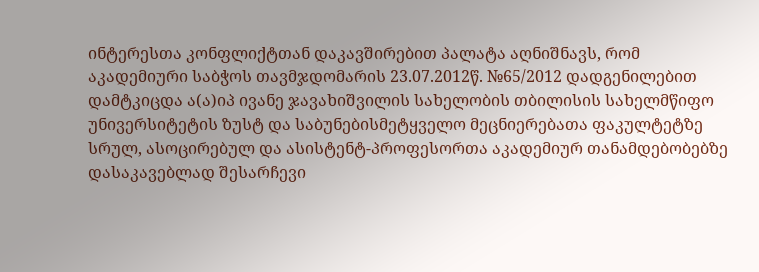ინტერესთა კონფლიქტთან დაკავშირებით პალატა აღნიშნავს, რომ აკადემიური საბჭოს თავმჯდომარის 23.07.2012წ. №65/2012 დადგენილებით დამტკიცდა ა(ა)იპ ივანე ჯავახიშვილის სახელობის თბილისის სახელმწიფო უნივერსიტეტის ზუსტ და საბუნებისმეტყველო მეცნიერებათა ფაკულტეტზე სრულ, ასოცირებულ და ასისტენტ-პროფესორთა აკადემიურ თანამდებობებზე დასაკავებლად შესარჩევი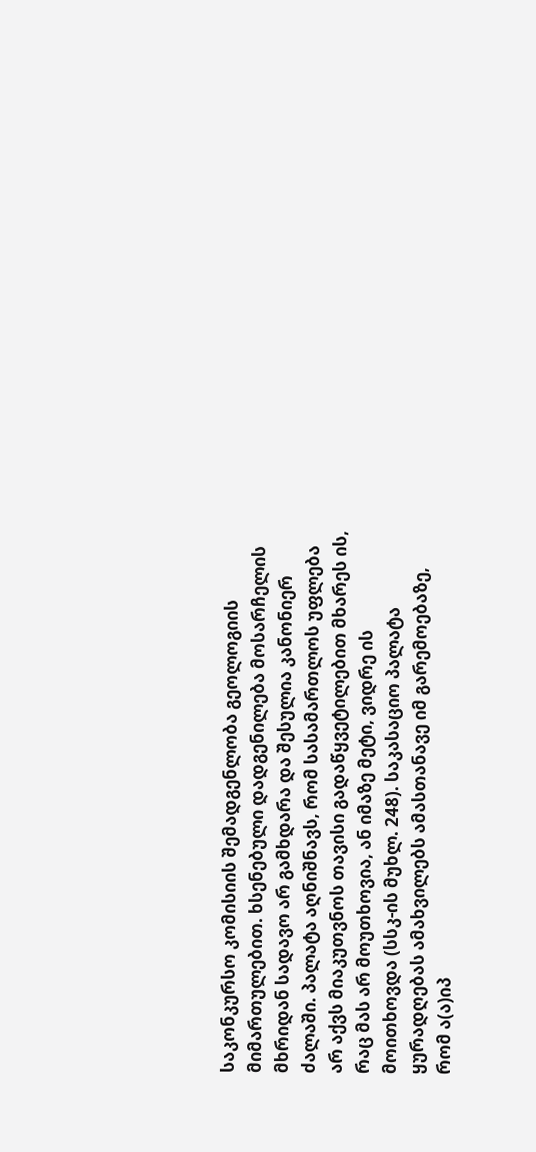საკონკურსო კომისიის შემადგენლობა გეოლოგიის მიმართულებით. ხსენებული დადგენილება მოსარჩელის მხრიდან სადავო არ გამხდარა და შესულია კანონიერ ძალაში. პალატა აღნიშნავს, რომ სასამართლოს უფლება არ აქვს მიაკუთვნოს თავისი გადაწყვეტილებით მხარეს ის, რაც მას არ მოუთხოვია, ან იმაზე მეტი, ვიდრე ის მოითხოვდა (სსკ-ის მუხლ. 248). საკასაციო პალატა ყურადღებას ამახვილებს ამასთანავე იმ გარემოებაზე, რომ ა(ა)იპ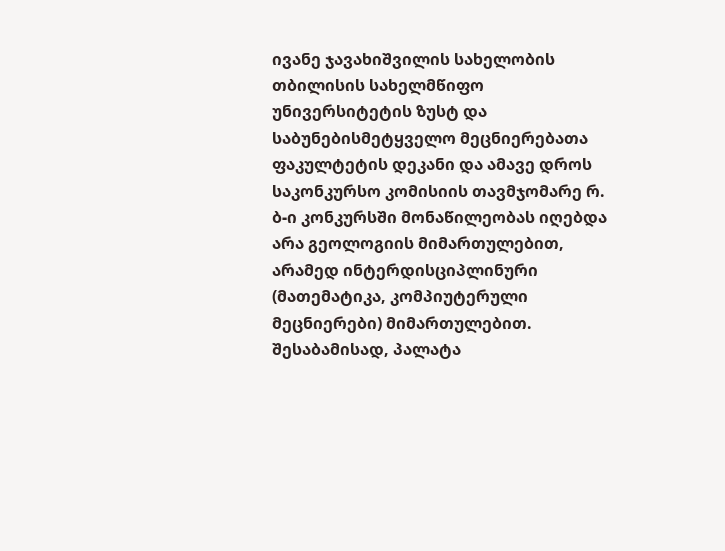ივანე ჯავახიშვილის სახელობის თბილისის სახელმწიფო უნივერსიტეტის ზუსტ და საბუნებისმეტყველო მეცნიერებათა ფაკულტეტის დეკანი და ამავე დროს საკონკურსო კომისიის თავმჯომარე რ. ბ-ი კონკურსში მონაწილეობას იღებდა არა გეოლოგიის მიმართულებით, არამედ ინტერდისციპლინური (მათემატიკა, კომპიუტერული მეცნიერები) მიმართულებით. შესაბამისად, პალატა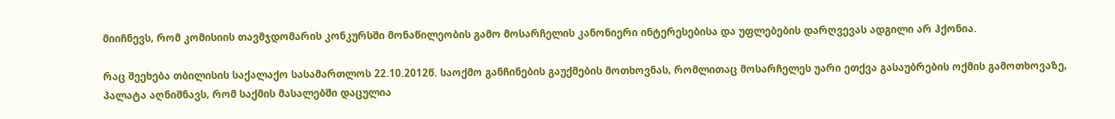მიიჩნევს, რომ კომისიის თავმჯდომარის კონკურსში მონაწილეობის გამო მოსარჩელის კანონიერი ინტერესებისა და უფლებების დარღვევას ადგილი არ ჰქონია.

რაც შეეხება თბილისის საქალაქო სასამართლოს 22.10.2012წ. საოქმო განჩინების გაუქმების მოთხოვნას, რომლითაც მოსარჩელეს უარი ეთქვა გასაუბრების ოქმის გამოთხოვაზე, პალატა აღნიშნავს, რომ საქმის მასალებში დაცულია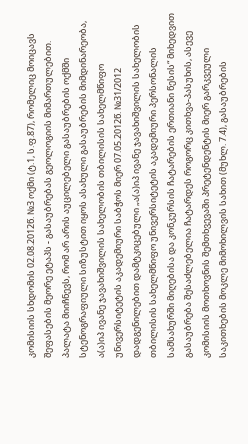კომისიის სხდომის 02.08.2012წ. №3 ოქმი (ტ.1, ს.ფ.87), რომელიც მოიცავს შეფასების მეორე ეტაპს - გასაუბრებას გეოლოგიის მიმართულებით. პალატა მიიჩნევს, რომ არ არის აუცილებელი გასაუბრების ოქმში სტენოგრაფიული სიზუსტით იყოს ასახული გასაუბრების მიმდინარეობა, ა(ა)იპ ივანე ჯავახიშვილის სახელობის თბილისის სახელმწიფო უნივერსიტეტის აკადემიური საბჭოს მიერ 07.05.2012წ. №31/2012 დადგენილებით დამტკიცებული „ა(ა)იპ ივანე ჯავახიშვილის სახელობის თბილისის სახელმწიფო უნივერსიტეტის აკადემიური პერსონალის სამსახურში მიღებისა და კონკურსის ჩატარების ერთიანი წესის“ მიხედვით გასაუბრება შესაძლებელია ჩატარდეს როგორც კითხვა-პასუხის, ასევე კომისიის მოთხოვნის შემთხვევაში პრეტენდენტის მიერ გარკვეული საკითხების მოკლე მიმოხილვის სახით (მუხლ. 7.4), გასაუბრების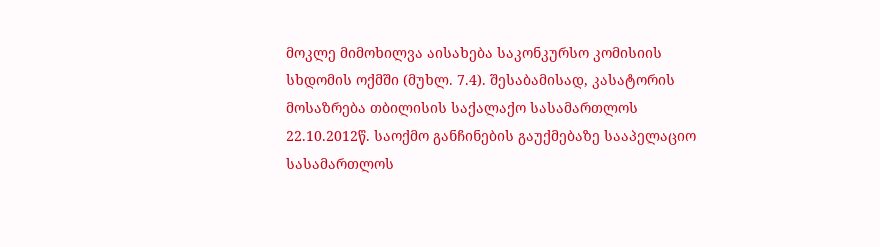მოკლე მიმოხილვა აისახება საკონკურსო კომისიის სხდომის ოქმში (მუხლ. 7.4). შესაბამისად, კასატორის მოსაზრება თბილისის საქალაქო სასამართლოს 22.10.2012წ. საოქმო განჩინების გაუქმებაზე სააპელაციო სასამართლოს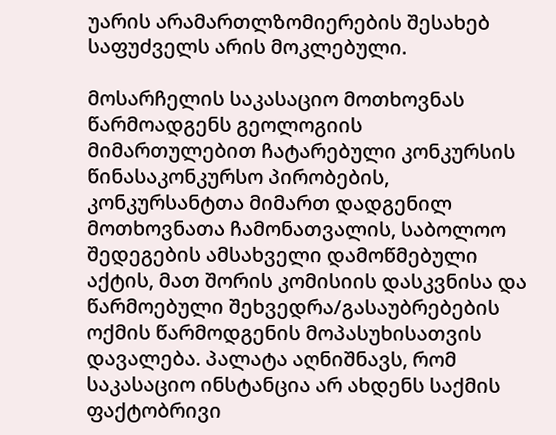უარის არამართლზომიერების შესახებ საფუძველს არის მოკლებული.

მოსარჩელის საკასაციო მოთხოვნას წარმოადგენს გეოლოგიის მიმართულებით ჩატარებული კონკურსის წინასაკონკურსო პირობების, კონკურსანტთა მიმართ დადგენილ მოთხოვნათა ჩამონათვალის, საბოლოო შედეგების ამსახველი დამოწმებული აქტის, მათ შორის კომისიის დასკვნისა და წარმოებული შეხვედრა/გასაუბრებების ოქმის წარმოდგენის მოპასუხისათვის დავალება. პალატა აღნიშნავს, რომ საკასაციო ინსტანცია არ ახდენს საქმის ფაქტობრივი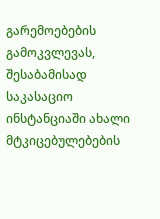გარემოებების გამოკვლევას, შესაბამისად საკასაციო ინსტანციაში ახალი მტკიცებულებების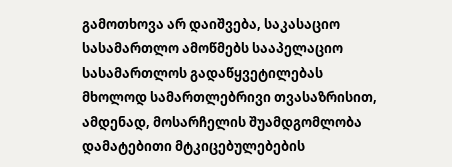გამოთხოვა არ დაიშვება, საკასაციო სასამართლო ამოწმებს სააპელაციო სასამართლოს გადაწყვეტილებას მხოლოდ სამართლებრივი თვასაზრისით, ამდენად, მოსარჩელის შუამდგომლობა დამატებითი მტკიცებულებების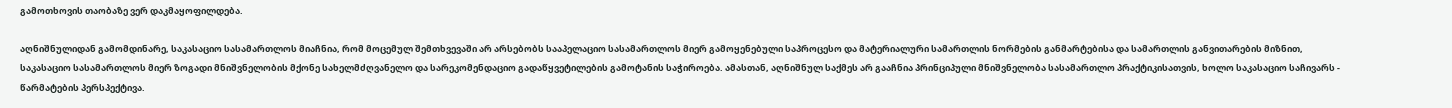გამოთხოვის თაობაზე ვერ დაკმაყოფილდება.

აღნიშნულიდან გამომდინარე, საკასაციო სასამართლოს მიაჩნია, რომ მოცემულ შემთხვევაში არ არსებობს სააპელაციო სასამართლოს მიერ გამოყენებული საპროცესო და მატერიალური სამართლის ნორმების განმარტებისა და სამართლის განვითარების მიზნით, საკასაციო სასამართლოს მიერ ზოგადი მნიშვნელობის მქონე სახელმძღვანელო და სარეკომენდაციო გადაწყვეტილების გამოტანის საჭიროება. ამასთან, აღნიშნულ საქმეს არ გააჩნია პრინციპული მნიშვნელობა სასამართლო პრაქტიკისათვის, ხოლო საკასაციო საჩივარს - წარმატების პერსპექტივა.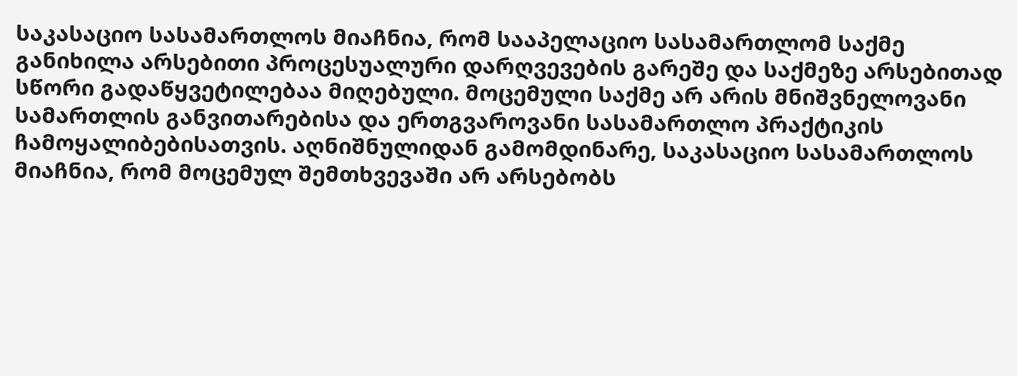საკასაციო სასამართლოს მიაჩნია, რომ სააპელაციო სასამართლომ საქმე განიხილა არსებითი პროცესუალური დარღვევების გარეშე და საქმეზე არსებითად სწორი გადაწყვეტილებაა მიღებული. მოცემული საქმე არ არის მნიშვნელოვანი სამართლის განვითარებისა და ერთგვაროვანი სასამართლო პრაქტიკის ჩამოყალიბებისათვის. აღნიშნულიდან გამომდინარე, საკასაციო სასამართლოს მიაჩნია, რომ მოცემულ შემთხვევაში არ არსებობს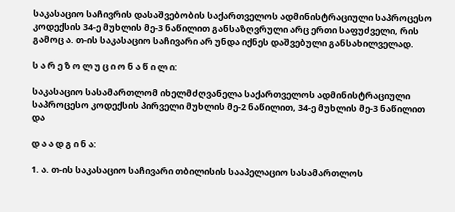საკასაციო საჩივრის დასაშვებობის საქართველოს ადმინისტრაციული საპროცესო კოდექსის 34-ე მუხლის მე-3 ნაწილით განსაზღვრული არც ერთი საფუძველი, რის გამოც ა. თ-ის საკასაციო საჩივარი არ უნდა იქნეს დაშვებული განსახილველად.

ს ა რ ე ზ ო ლ უ ც ი ო ნ ა წ ი ლ ი:

საკასაციო სასამართლომ იხელმძღვანელა საქართველოს ადმინისტრაციული საპროცესო კოდექსის პირველი მუხლის მე-2 ნაწილით, 34-ე მუხლის მე-3 ნაწილით და

დ ა ა დ გ ი ნ ა:

1. ა. თ-ის საკასაციო საჩივარი თბილისის სააპელაციო სასამართლოს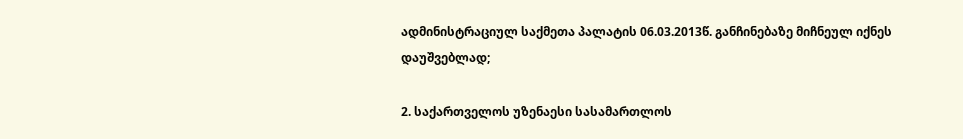ადმინისტრაციულ საქმეთა პალატის 06.03.2013წ. განჩინებაზე მიჩნეულ იქნეს დაუშვებლად;

2. საქართველოს უზენაესი სასამართლოს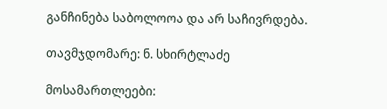განჩინება საბოლოოა და არ საჩივრდება.

თავმჯდომარე: ნ. სხირტლაძე

მოსამართლეები: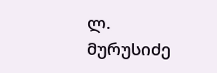ლ. მურუსიძე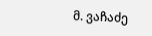მ. ვაჩაძე